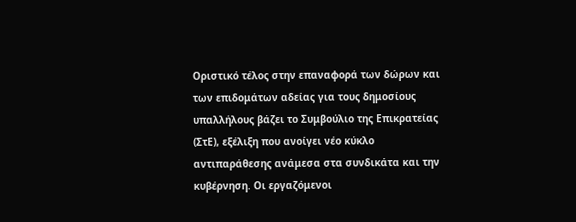Οριστικό τέλος στην επαναφορά των δώρων και των επιδομάτων αδείας για τους δημοσίους υπαλλήλους βάζει το Συμβούλιο της Επικρατείας (ΣτΕ), εξέλιξη που ανοίγει νέο κύκλο αντιπαράθεσης ανάμεσα στα συνδικάτα και την κυβέρνηση. Οι εργαζόμενοι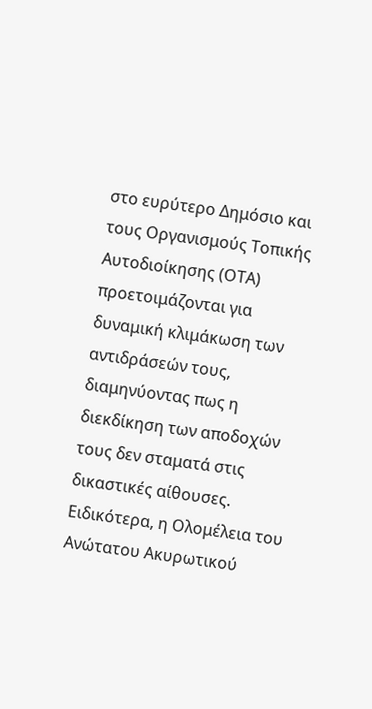στο ευρύτερο Δημόσιο και τους Οργανισμούς Τοπικής Αυτοδιοίκησης (ΟΤΑ) προετοιμάζονται για δυναμική κλιμάκωση των αντιδράσεών τους, διαμηνύοντας πως η διεκδίκηση των αποδοχών τους δεν σταματά στις δικαστικές αίθουσες.
Ειδικότερα, η Ολομέλεια του Ανώτατου Ακυρωτικού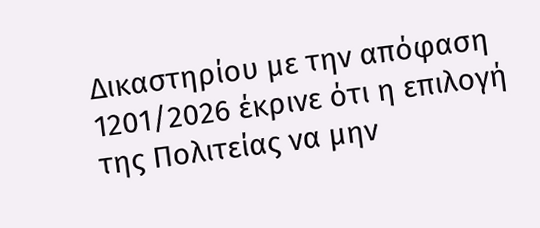Δικαστηρίου με την απόφαση 1201/2026 έκρινε ότι η επιλογή της Πολιτείας να μην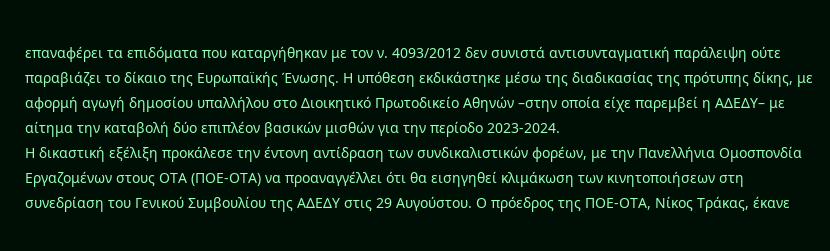επαναφέρει τα επιδόματα που καταργήθηκαν με τον ν. 4093/2012 δεν συνιστά αντισυνταγματική παράλειψη ούτε παραβιάζει το δίκαιο της Ευρωπαϊκής Ένωσης. Η υπόθεση εκδικάστηκε μέσω της διαδικασίας της πρότυπης δίκης, με αφορμή αγωγή δημοσίου υπαλλήλου στο Διοικητικό Πρωτοδικείο Αθηνών –στην οποία είχε παρεμβεί η ΑΔΕΔΥ– με αίτημα την καταβολή δύο επιπλέον βασικών μισθών για την περίοδο 2023-2024.
Η δικαστική εξέλιξη προκάλεσε την έντονη αντίδραση των συνδικαλιστικών φορέων, με την Πανελλήνια Ομοσπονδία Εργαζομένων στους ΟΤΑ (ΠΟΕ-ΟΤΑ) να προαναγγέλλει ότι θα εισηγηθεί κλιμάκωση των κινητοποιήσεων στη συνεδρίαση του Γενικού Συμβουλίου της ΑΔΕΔΥ στις 29 Αυγούστου. Ο πρόεδρος της ΠΟΕ-ΟΤΑ, Νίκος Τράκας, έκανε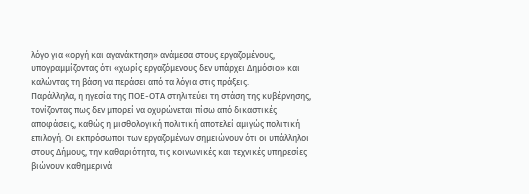λόγο για «οργή και αγανάκτηση» ανάμεσα στους εργαζομένους, υπογραμμίζοντας ότι «χωρίς εργαζόμενους δεν υπάρχει Δημόσιο» και καλώντας τη βάση να περάσει από τα λόγια στις πράξεις.
Παράλληλα, η ηγεσία της ΠΟΕ-ΟΤΑ στηλιτεύει τη στάση της κυβέρνησης, τονίζοντας πως δεν μπορεί να οχυρώνεται πίσω από δικαστικές αποφάσεις, καθώς η μισθολογική πολιτική αποτελεί αμιγώς πολιτική επιλογή. Οι εκπρόσωποι των εργαζομένων σημειώνουν ότι οι υπάλληλοι στους Δήμους, την καθαριότητα, τις κοινωνικές και τεχνικές υπηρεσίες βιώνουν καθημερινά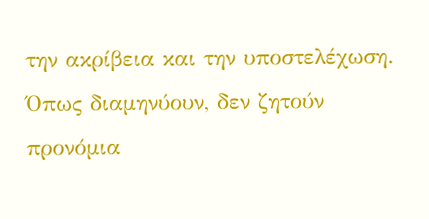την ακρίβεια και την υποστελέχωση. Όπως διαμηνύουν, δεν ζητούν προνόμια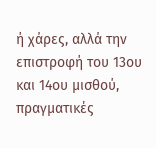ή χάρες, αλλά την επιστροφή του 13ου και 14ου μισθού, πραγματικές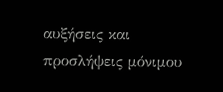αυξήσεις και προσλήψεις μόνιμου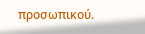προσωπικού.